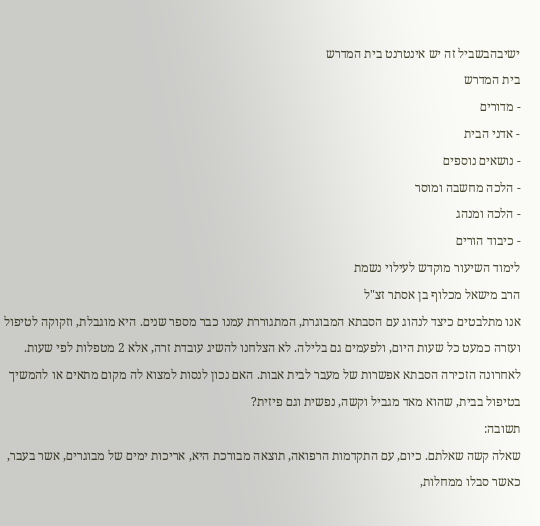ישיבהבשביל זה יש אינטרנט בית המדרש
בית המדרש
- מדורים
- אדני הבית
- נושאים נוספים
- הלכה מחשבה ומוסר
- הלכה ומנהג
- כיבוד הורים
לימוד השיעור מוקדש לעילוי נשמת
הרב מישאל מכלוף בן אסתר זצ"ל
אנו מתלבטים כיצד לנהוג עם הסבתא המבוגרת, המתגוררת עמנו כבר מספר שנים. היא מוגבלת, וזקוקה לטיפול ועזרה כמעט כל שעות היום, ולפעמים גם בלילה. לא הצלחנו להשיג עובדת זרה, אלא 2 מטפלות לפי שעות. לאחרונה הזכירה הסבתא אפשרות של מעבר לבית אבות. האם נכון לנסות למצוא לה מקום מתאים או להמשיך בטיפול בבית, שהוא מאד מגביל וקשה, נפשית וגם פיזית?
תשובה:
שאלה קשה שאלתם. כיום, עם התקדמות הרפואה, תוצאה מבורכת היא, אריכות ימים של מבוגרים, אשר בעבר, כאשר סבלו ממחלות,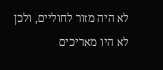לא היה מזור לחוליים, ולכן לא היו מאריכים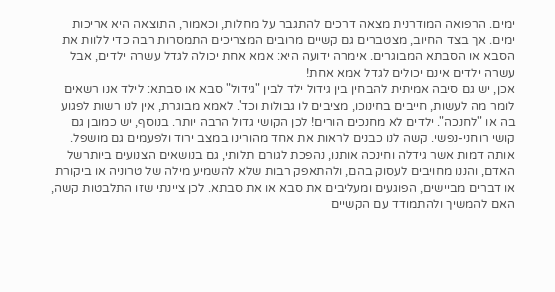ימים. הרפואה המודרנית מצאה דרכים להתגבר על מחלות, וכאמור, התוצאה היא אריכות ימים. אך בצד החיוב, מצטברים גם קשיים מרובים המצריכים התמסרות רבה כדי ללוות את הסבא או הסבתא המבוגרים. אימרה ידועה היא: אמא אחת יכולה לגדל עשרה ילדים, אבל עשרה ילדים אינם יכולים לגדל אמא אחת!
אכן, יש גם סיבה אמיתית להבחין בין גידול ילד לבין "גידול" סבא או סבתא: לילד אנו רשאים לומר מה לעשות, חייבים בחינוכו, מציבים לו גבולות וכד'. לאמא מבוגרת, אין לנו רשות לפגוע בה או "לחנכה". ילדים לא מחנכים הורים! לכן הקושי גדול הרבה יותר. בנוסף, יש כמובן גם קושי רוחני-נפשי. קשה לנו כבנים לראות את אחד מהורינו במצב ירוד ולפעמים גם מושפל. אותה דמות אשר גידלה וחינכה אותנו, נהפכת לגורם תלותי, גם בנושאים הצנועים ביותרשל האדם, והננו מחויבים לעסוק בהם, ולהתאפק רבות שלא להשמיע מילה של טרוניה או ביקורת או דברים מביישים, הפוגעים ומעליבים את סבא או את סבתא. לכן ציינתי שזו התלבטות קשה, האם להמשיך ולהתמודד עם הקשיים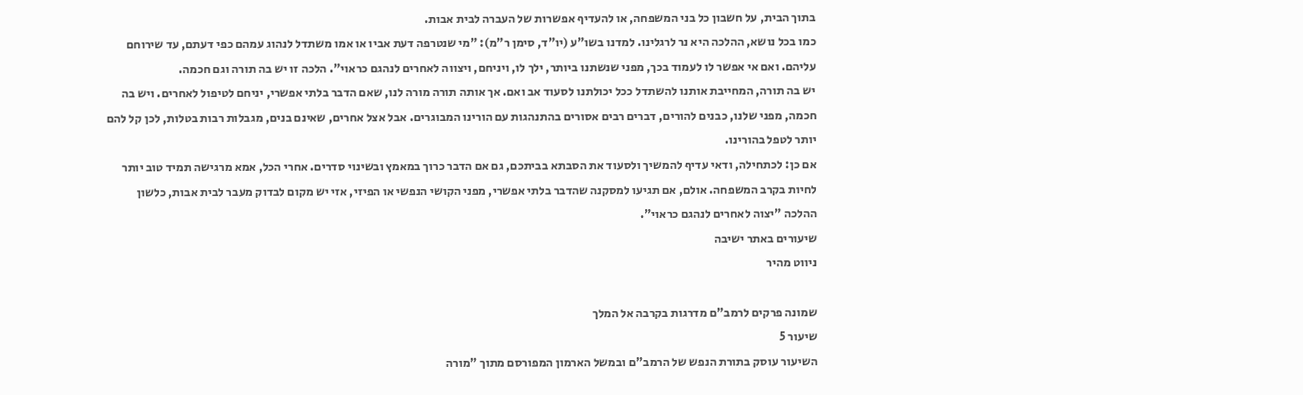בתוך הבית, על חשבון כל בני המשפחה, או להעדיף אפשרות של העברה לבית אבות.
כמו בכל נושא, ההלכה היא נר לרגלינו. למדנו בשו"ע (יו"ד, סימן ר"מ): "מי שנטרפה דעת אביו או אמו משתדל לנהוג עמהם כפי דעתם, עד שירוחם עליהם. ואם אי אפשר לו לעמוד בכך, מפני שנשתנו ביותר, ילך לו, ויניחם, ויצווה לאחרים לנהגם כראוי". הלכה זו יש בה תורה וגם חכמה.
יש בה תורה, המחייבת אותנו להשתדל ככל יכולתנו לסעוד אב ואם. אך אותה תורה מורה לנו, שאם הדבר בלתי אפשרי, יניחם לטיפול לאחרים. ויש בה חכמה, מפני שלנו, כבנים להורים, דברים רבים אסורים בהתנהגות עם הורינו המבוגרים. אבל אצל אחרים, שאינם בנים, מגבלות רבות בטלות, לכן קל להם יותר לטפל בהורינו.
אם כן: לכתחילה, ודאי עדיף להמשיך ולסעוד את הסבתא בביתכם, גם אם הדבר כרוך במאמץ ובשינוי סדרים. אחרי הכל, אמא מרגישה תמיד טוב יותר לחיות בקרב המשפחה. אולם, אם תגיעו למסקנה שהדבר בלתי אפשרי, מפני הקושי הנפשי או הפיזי, אזי יש מקום לבדוק מעבר לבית אבות, כלשון ההלכה "יצוה לאחרים לנהגם כראוי".
שיעורים באתר ישיבה
ניווט מהיר

שמונה פרקים לרמב"ם מדרגות בקרבה אל המלך
שיעור 5
השיעור עוסק בתורת הנפש של הרמב"ם ובמשל הארמון המפורסם מתוך "מורה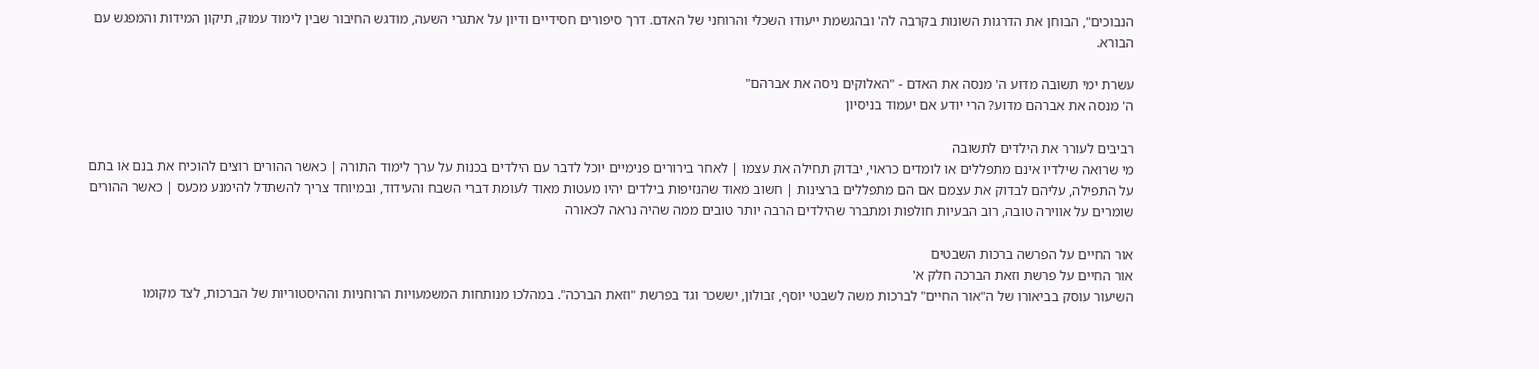הנבוכים", הבוחן את הדרגות השונות בקרבה לה' ובהגשמת ייעודו השכלי והרוחני של האדם. דרך סיפורים חסידיים ודיון על אתגרי השעה, מודגש החיבור שבין לימוד עמוק, תיקון המידות והמפגש עם הבורא.

עשרת ימי תשובה מדוע ה' מנסה את האדם - "האלוקים ניסה את אברהם"
ה' מנסה את אברהם מדוע? הרי יודע אם יעמוד בניסיון

רביבים לעורר את הילדים לתשובה
מי שרואה שילדיו אינם מתפללים או לומדים כראוי, יבדוק תחילה את עצמו | לאחר בירורים פנימיים יוכל לדבר עם הילדים בכנות על ערך לימוד התורה | כאשר ההורים רוצים להוכיח את בנם או בתם על התפילה, עליהם לבדוק את עצמם אם הם מתפללים ברצינות | חשוב מאוד שהנזיפות בילדים יהיו מעטות מאוד לעומת דברי השבח והעידוד, ובמיוחד צריך להשתדל להימנע מכעס | כאשר ההורים שומרים על אווירה טובה, רוב הבעיות חולפות ומתברר שהילדים הרבה יותר טובים ממה שהיה נראה לכאורה

אור החיים על הפרשה ברכות השבטים
אור החיים על פרשת וזאת הברכה חלק א'
השיעור עוסק בביאורו של ה"אור החיים" לברכות משה לשבטי יוסף, זבולון, יששכר וגד בפרשת "וזאת הברכה". במהלכו מנותחות המשמעויות הרוחניות וההיסטוריות של הברכות, לצד מקומו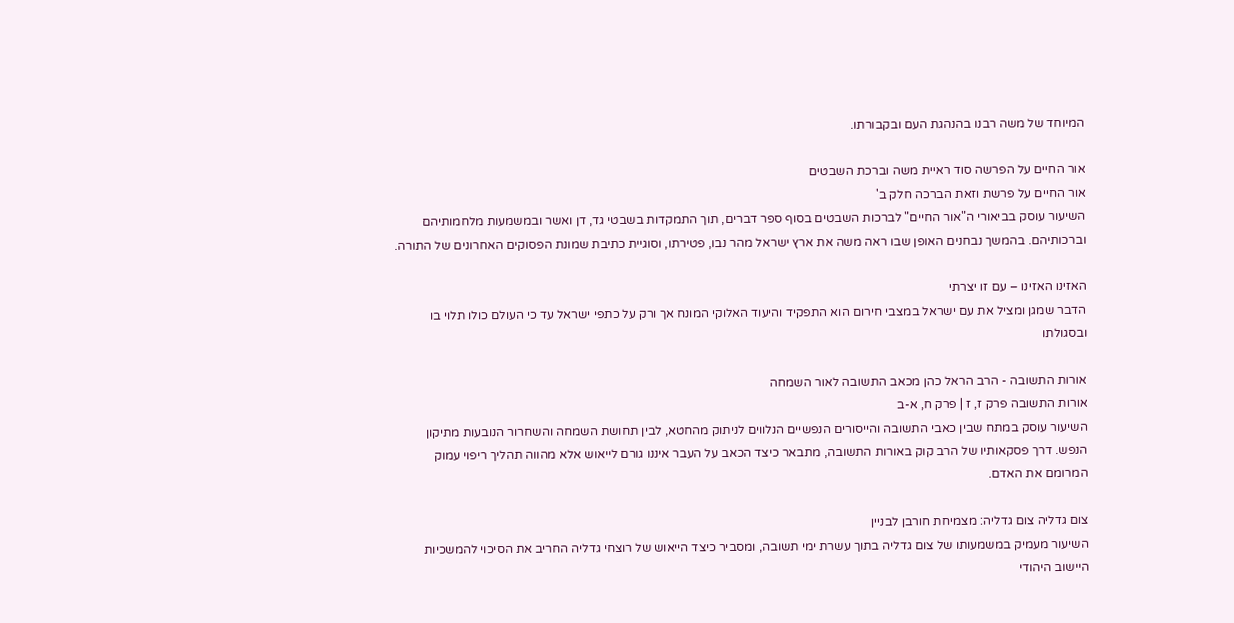המיוחד של משה רבנו בהנהגת העם ובקבורתו.

אור החיים על הפרשה סוד ראיית משה וברכת השבטים
אור החיים על פרשת וזאת הברכה חלק ב'
השיעור עוסק בביאורי ה"אור החיים" לברכות השבטים בסוף ספר דברים, תוך התמקדות בשבטי גד, דן ואשר ובמשמעות מלחמותיהם וברכותיהם. בהמשך נבחנים האופן שבו ראה משה את ארץ ישראל מהר נבו, פטירתו, וסוגיית כתיבת שמונת הפסוקים האחרונים של התורה.

האזינו האזינו – עם זו יצרתי
הדבר שמגן ומציל את עם ישראל במצבי חירום הוא התפקיד והיעוד האלוקי המונח אך ורק על כתפי ישראל עד כי העולם כולו תלוי בו ובסגולתו

אורות התשובה - הרב הראל כהן מכאב התשובה לאור השמחה
אורות התשובה פרק ז, ז | פרק ח, א-ב
השיעור עוסק במתח שבין כאבי התשובה והייסורים הנפשיים הנלווים לניתוק מהחטא, לבין תחושת השמחה והשחרור הנובעות מתיקון הנפש. דרך פסקאותיו של הרב קוק באורות התשובה, מתבאר כיצד הכאב על העבר איננו גורם לייאוש אלא מהווה תהליך ריפוי עמוק המרומם את האדם.

צום גדליה צום גדליה: מצמיחת חורבן לבניין
השיעור מעמיק במשמעותו של צום גדליה בתוך עשרת ימי תשובה, ומסביר כיצד הייאוש של רוצחי גדליה החריב את הסיכוי להמשכיות היישוב היהודי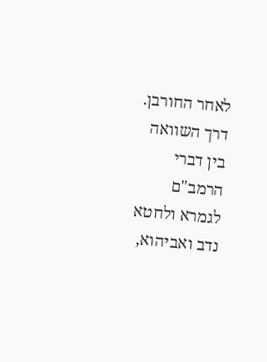לאחר החורבן. דרך השוואה בין דברי הרמב"ם לגמרא ולחטא נדב ואביהוא,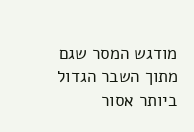מודגש המסר שגם מתוך השבר הגדול ביותר אסור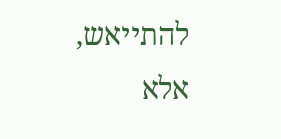להתייאש, אלא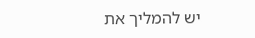יש להמליך את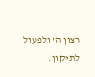רצון ה' ולפעול לתיקון.